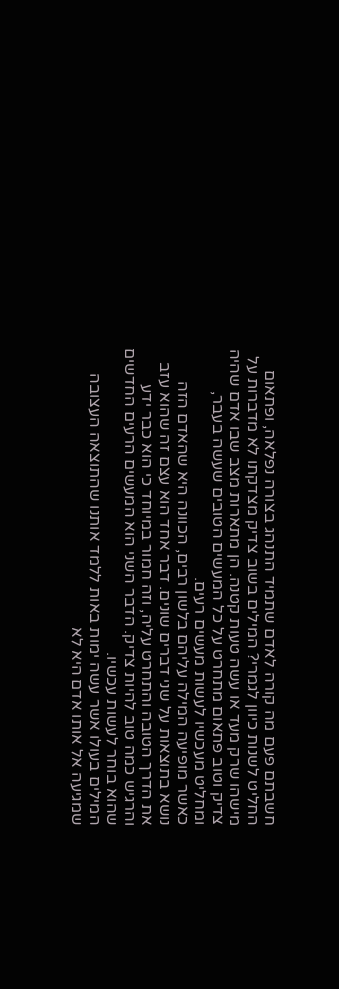חשבתם פעם מה קורה לאדם שתמיד התנהג בצורה נפלאה, ופתאום החליט לשנות כיוון לגמרי? המילים בשוב צדיק מצדקתו לא מדברות על מישהו שרק מעד או עשה טעות קטנה. הן מתארות מצב שבו אדם שהיה צדיק וטוב פתאום מתחרט על כל המעשים הטובים שעשה בעבר, ומחליט מעכשיו לעשות מעשים רעים.
כאשר מופיעה המילה עליהם בלשון רבים, הכוונה היא שהאדם הזה נושא בתוצאות על שני דברים שונים. דבר אחד הוא עצם זה שהוא עזב את הדרך הטובה והתחרט עליה, וזה חמור במיוחד כי הוא כבר ידע והרגיש כמה טוב להיות צדיק. הדבר השני הוא המעשים הרעים החדשים שהוא בוחר לעשות עכשיו.
המילים בעולו אשר עשה ימות באות ללמד אותנו שהתוצאה העצובה שמגיעה אל אותו אדם היא לא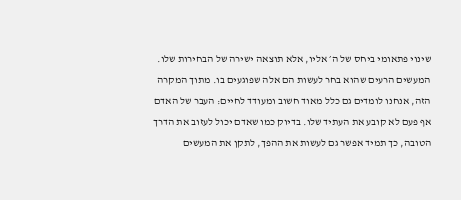שינוי פתאומי ביחס של ה׳ אליו, אלא תוצאה ישירה של הבחירות שלו. המעשים הרעים שהוא בחר לעשות הם אלה שפוגעים בו. מתוך המקרה הזה, אנחנו לומדים גם כלל מאוד חשוב ומעודד לחיים: העבר של האדם אף פעם לא קובע את העתיד שלו. בדיוק כמו שאדם יכול לעזוב את הדרך הטובה, כך תמיד אפשר גם לעשות את ההפך, לתקן את המעשים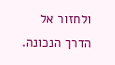ולחזור אל הדרך הנכונה.